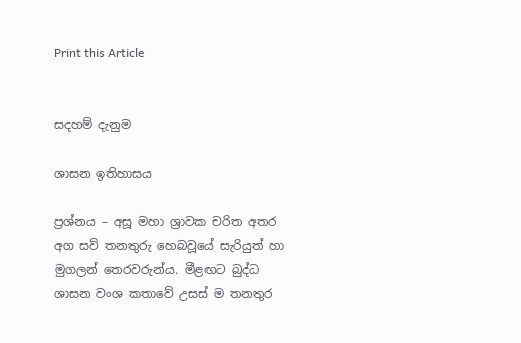Print this Article


සදහම් දැනුම

ශාසන ඉතිහාසය

ප්‍රශ්නය – අසූ මහා ශ්‍රාවක චරිත අතර අග සව් තනතුරු හෙබවූයේ සැරියුත් හා මුගලන් තෙරවරුන්ය. මීළඟට බුද්ධ ශාසන වංශ කතාවේ උසස් ම තනතුර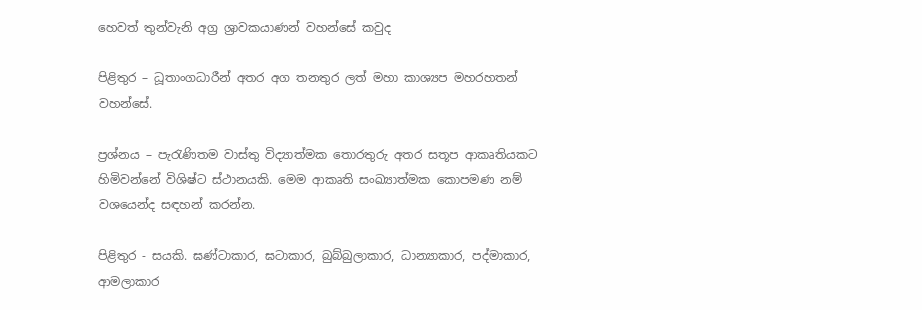හෙවත් තුන්වැනි අග්‍ර ශ්‍රාවකයාණන් වහන්සේ කවුද

පිළිතුර – ධූතාංගධාරීන් අතර අග තනතුර ලත් මහා කාශ්‍යප මහරහතන් වහන්සේ.

ප්‍රශ්නය – පැරැණිතම වාස්තු විද්‍යාත්මක තොරතුරු අතර සතූප ආකෘතියකට හිමිවන්නේ විශිෂ්ට ස්ථානයකි. මෙම ආකෘති සංඛ්‍යාත්මක කොපමණ නම් වශයෙන්ද සඳහන් කරන්න.

පිළිතුර - සයකි. ඝණ්ටාකාර, ඝටාකාර, බුබ්බුලාකාර, ධාන්‍යාකාර, පද්මාකාර, ආමලාකාර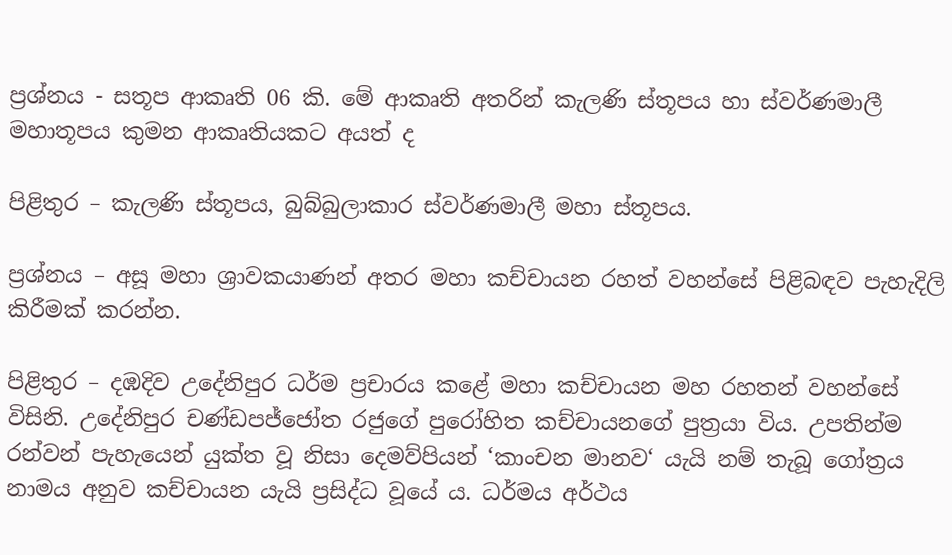ප්‍රශ්නය - සතූප ආකෘති 06 කි. මේ ආකෘති අතරින් කැලණි ස්තූපය හා ස්වර්ණමාලී මහාතූපය කුමන ආකෘතියකට අයත් ද

පිළිතුර – කැලණි ස්තූපය, බුබ්බුලාකාර ස්වර්ණමාලී මහා ස්තූපය.

ප්‍රශ්නය – අසූ මහා ශ්‍රාවකයාණන් අතර මහා කච්චායන රහත් වහන්සේ පිළිබඳව පැහැදිලි කිරීමක් කරන්න.

පිළිතුර – දඹදිව උදේනිපුර ධර්ම ප්‍රචාරය කළේ මහා කච්චායන මහ රහතන් වහන්සේ විසිනි. උදේනිපුර චණ්ඩපජ්ජෝත රජුගේ පුරෝහිත කච්චායනගේ පුත්‍රයා විය. උපතින්ම රන්වන් පැහැයෙන් යුක්ත වූ නිසා දෙමව්පියන් ‘කාංචන මානව‘ යැයි නම් තැබූ ගෝත්‍රය නාමය අනුව කච්චායන යැයි ප්‍රසිද්ධ වූයේ ය. ධර්මය අර්ථය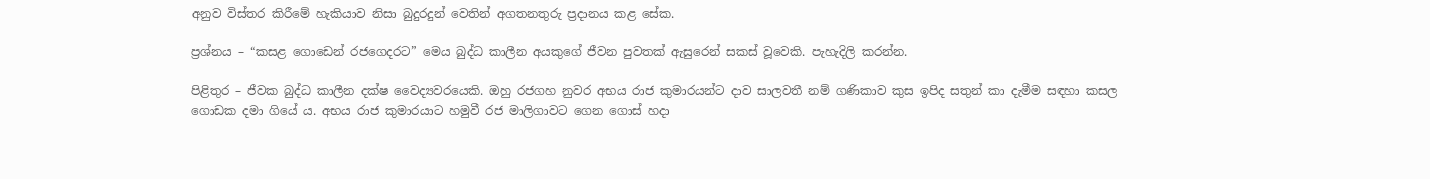අනුව විස්තර කිරීමේ හැකියාව නිසා බුදුරදුන් වෙතින් අගතනතුරු ප්‍රදානය කළ සේක.

ප්‍රශ්නය – “කසළ ගොඩෙන් රජගෙදරට” මෙය බුද්ධ කාලීන අයකුගේ ජීවන පුවතක් ඇසුරෙන් සකස් වූවෙකි. පැහැදිලි කරන්න.

පිළිතුර – ජීවක බුද්ධ කාලීන දක්ෂ වෛද්‍යවරයෙකි. ඔහු රජගහ නුවර අභය රාජ කුමාරයන්ට දාව සාලවතී නම් ගණිකාව කුස ඉපිද සතුන් කා දැමීම සඳහා කසල ගොඩක දමා ගියේ ය. අභය රාජ කුමාරයාට හමුවී රජ මාලිගාවට ගෙන ගොස් හදා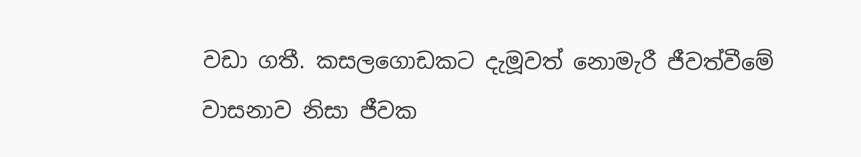වඩා ගතී. කසලගොඩකට දැමූවත් නොමැරී ජීවත්වීමේ වාසනාව නිසා ජීවක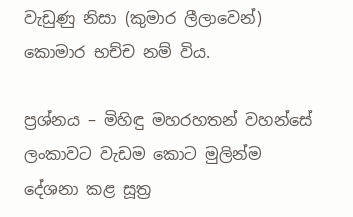වැඩුණු නිසා (කුමාර ලීලාවෙන්) කොමාර භච්ච නම් විය.

ප්‍රශ්නය – මිහිඳු මහරහතන් වහන්සේ ලංකාවට වැඩම කොට මුලින්ම දේශනා කළ සූත්‍ර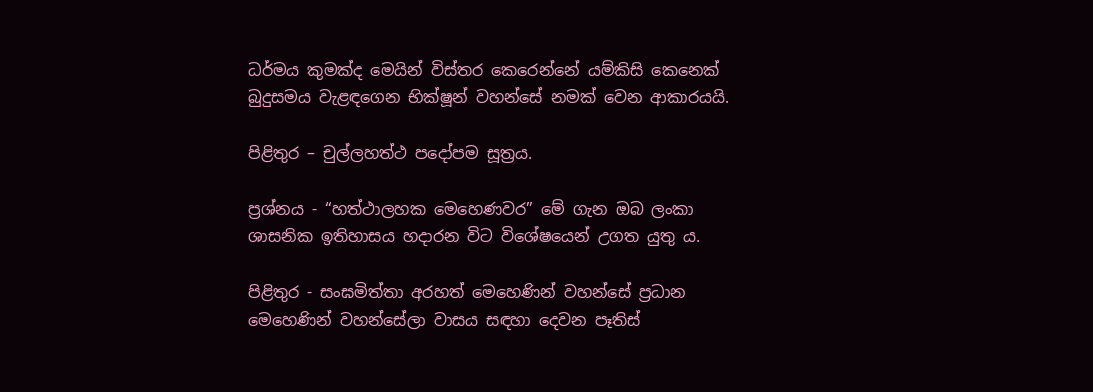ධර්මය කුමක්ද මෙයින් විස්තර කෙරෙන්නේ යම්කිසි කෙනෙක් බුදුසමය වැළඳගෙන භික්ෂූන් වහන්සේ නමක් වෙන ආකාරයයි.

පිළිතුර – චුල්ලහත්ථ පදෝපම සූත්‍රය.

ප්‍රශ්නය - “හත්ථාලහක මෙහෙණවර” මේ ගැන ඔබ ලංකා ශාසනික ඉතිහාසය හදාරන විට විශේෂයෙන් උගත යුතු ය.

පිළිතුර - සංඝමිත්තා අරහත් මෙහෙණින් වහන්සේ ප්‍රධාන මෙහෙණින් වහන්සේලා වාසය සඳහා දෙවන පෑතිස්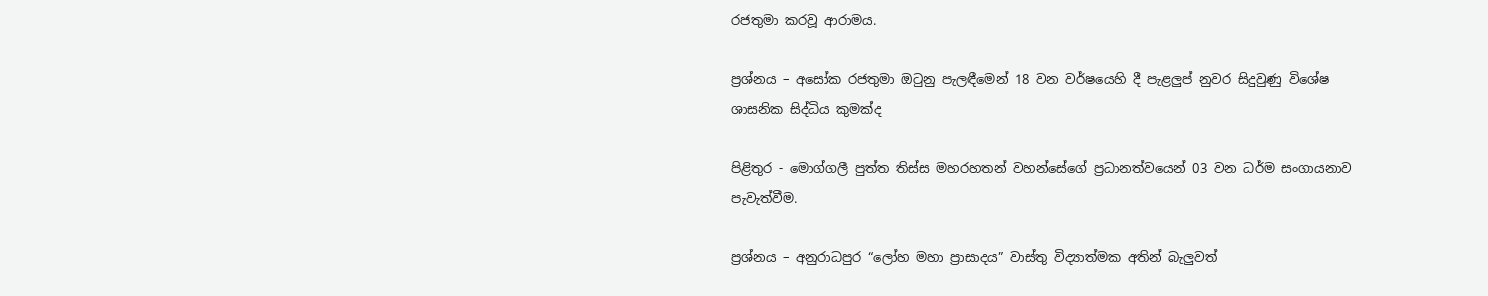රජතුමා කරවූ ආරාමය.

ප්‍රශ්නය – අසෝක රජතුමා ඔටුනු පැලඳීමෙන් 18 වන වර්ෂයෙහි දී පැළලුප් නුවර සිදුවුණු විශේෂ ශාසනික සිද්ධිය කුමක්ද

පිළිතුර - මොග්ගලී පුත්ත තිස්ස මහරහතන් වහන්සේගේ ප්‍රධානත්වයෙන් 03 වන ධර්ම සංගායනාව පැවැත්වීම.

ප්‍රශ්නය – අනුරාධපුර “ලෝහ මහා ප්‍රාසාදය” වාස්තු විද්‍යාත්මක අතින් බැලුවත්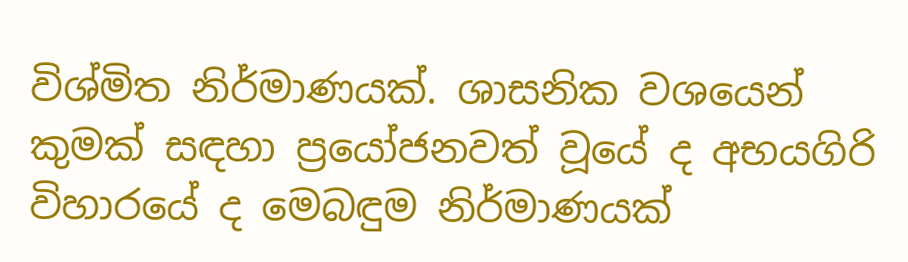විශ්මිත නිර්මාණයක්. ශාසනික වශයෙන් කුමක් සඳහා ප්‍රයෝජනවත් වූයේ ද අභයගිරි විහාරයේ ද මෙබඳුම නිර්මාණයක්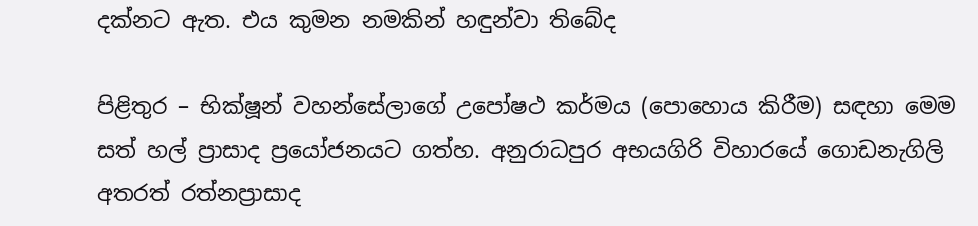දක්නට ඇත. එය කුමන නමකින් හඳුන්වා තිබේද

පිළිතුර – භික්ෂූන් වහන්සේලාගේ උපෝෂථ කර්මය (පොහොය කිරීම) සඳහා මෙම සත් හල් ප්‍රාසාද ප්‍රයෝජනයට ගත්හ. අනුරාධපුර අභයගිරි විහාරයේ ගොඩනැගිලි අතරත් රත්නප්‍රාසාද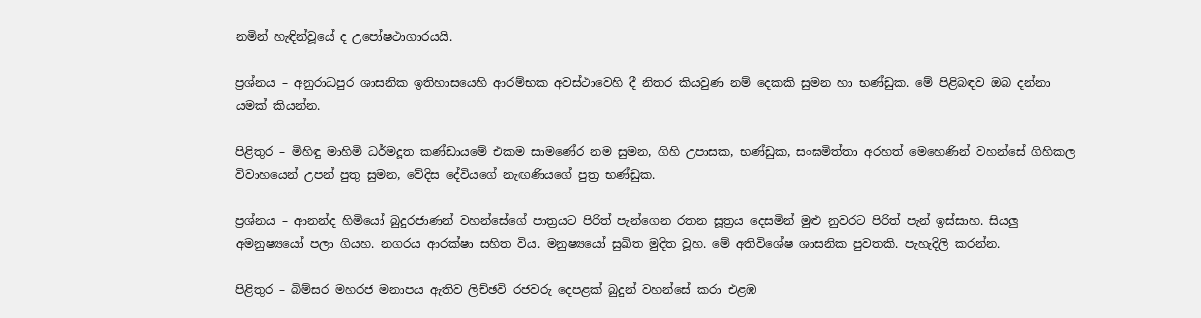නමින් හැඳින්වූයේ ද උපෝෂථාගාරයයි.

ප්‍රශ්නය – අනුරාධපුර ශාසනික ඉතිහාසයෙහි ආරම්භක අවස්ථාවෙහි දී නිතර කියවුණ නම් දෙකකි සුමන හා භණ්ඩුක. මේ පිළිබඳව ඔබ දන්නා යමක් කියන්න.

පිළිතුර – මිහිඳු මාහිමි ධර්මදූත කණ්ඩායමේ එකම සාමණේර නම සුමන, ගිහි උපාසක, භණ්ඩුක, සංඝමිත්තා අරහත් මෙහෙණින් වහන්සේ ගිහිකල විවාහයෙන් උපන් පුතු සුමන, වේදිස දේවියගේ නැඟණියගේ පුත්‍ර භණ්ඩුක.

ප්‍රශ්නය – ආනන්ද හිමියෝ බුදුරජාණන් වහන්සේගේ පාත්‍රයට පිරිත් පැන්ගෙන රතන සූත්‍රය දෙසමින් මුළු නුවරට පිරිත් පැන් ඉස්සාහ. සියලු අමනුෂ්‍යයෝ පලා ගියහ. නගරය ආරක්ෂා සහිත විය. මනුෂ්‍යයෝ සුඛිත මුදිත වූහ. මේ අතිවිශේෂ ශාසනික පුවතකි. පැහැදිලි කරන්න.

පිළිතුර – බිම්සර මහරජ මනාපය ඇතිව ලිච්ඡවි රජවරු දෙපළක් බුදුන් වහන්සේ කරා එළඹ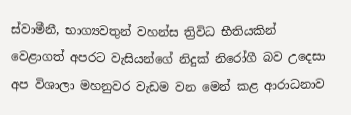ස්වාමීනී, භාග්‍යවතුන් වහන්ස ත්‍රිවිධ භීතියකින් වෙළාගත් අපරට වැසියන්ගේ නිදුක් නිරෝගී බව උදෙසා අප විශාලා මහනුවර වැඩම වන මෙන් කළ ආරාධනාව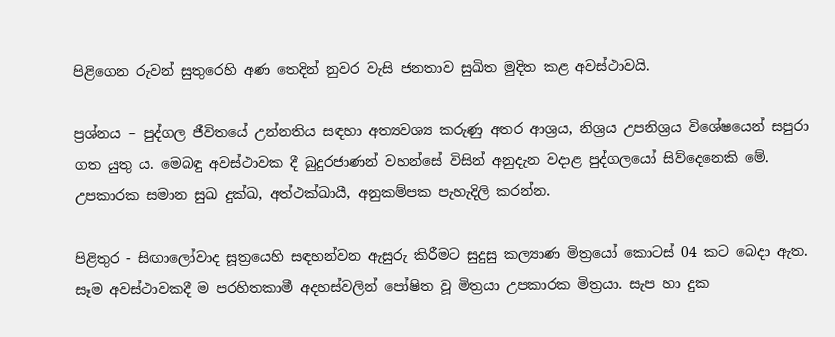පිළිගෙන රුවන් සුතුරෙහි අණ තෙදින් නුවර වැසි ජනතාව සුඛිත මුදිත කළ අවස්ථාවයි.

ප්‍රශ්නය – පුද්ගල ජීවිතයේ උන්නතිය සඳහා අත්‍යවශ්‍ය කරුණු අතර ආශ්‍රය, නිශ්‍රය උපනිශ්‍රය විශේෂයෙන් සපුරා ගත යුතු ය. මෙබඳු අවස්ථාවක දී බුදුරජාණන් වහන්සේ විසින් අනුදැන වදාළ පුද්ගලයෝ සිව්දෙනෙකි මේ. උපකාරක සමාන සුඛ දුක්ඛ, අත්ථක්ඛායී, අනුකම්පක පැහැදිලි කරන්න.

පිළිතුර - සිඟාලෝවාද සූත්‍රයෙහි සඳහන්වන ඇසුරු කිරීමට සුදුසු කල්‍යාණ මිත්‍රයෝ කොටස් 04 කට බෙදා ඇත. සෑම අවස්ථාවකදී ම පරහිතකාමී අදහස්වලින් පෝෂිත වූ මිත්‍රයා උපකාරක මිත්‍රයා. සැප හා දුක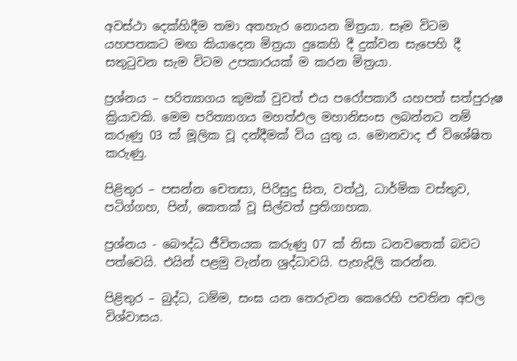අවස්ථා දෙක්හිදීම තමා අතහැර නොයන මිත්‍රයා. සෑම විටම යහපතකට මඟ කියාදෙන මිත්‍රයා දුකෙහි දී දුක්වන සැපෙහි දී සතුටුවන සැම විටම උපකාරයක් ම කරන මිත්‍රයා.

ප්‍රශ්නය – පරිත්‍යාගය කුමක් වුවත් එය පරෝපකාරී යහපත් සත්පුරුෂ ක්‍රියාවකි. මෙම පරිත්‍යාගය මහත්ඵල මහානිසංස ලබන්නට නම් කරුණු 03 ක් මූලික වූ දන්දීමක් විය යුතු ය. මොනවාද ඒ විශේෂිත කරුණු.

පිළිතුර – පසන්න චෙතසා, පිරිසුදු සිත, වත්ථු, ධාර්මික වස්තුව, පටිග්ගහ, පින්, කෙතක් වූ සිල්වත් ප්‍රතිගාහක.

ප්‍රශ්නය - බෞද්ධ ජීවිතයක කරුණු 07 ක් නිසා ධනවතෙක් බවට පත්වෙයි. එයින් පළමු වැන්න ශ්‍රද්ධාවයි. පැහැදිලි කරන්න.

පිළිතුර – බුද්ධ, ධම්ම, සංඝ යන තෙරුවන කෙරෙහි පවතින අචල විශ්වාසය.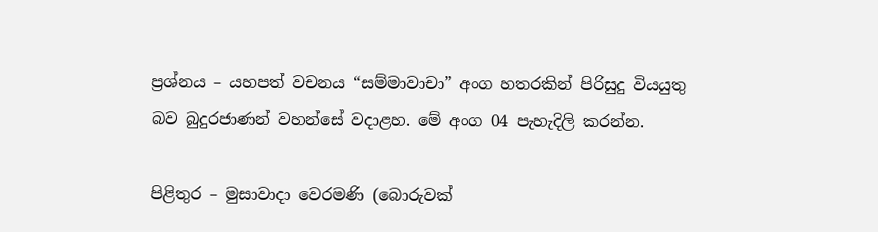ප්‍රශ්නය – යහපත් වචනය “සම්මාවාචා” අංග හතරකින් පිරිසුදු වියයුතු බව බුදුරජාණන් වහන්සේ වදාළහ. මේ අංග 04 පැහැදිලි කරන්න.

පිළිතුර – මුසාවාදා වෙරමණි (බොරුවක්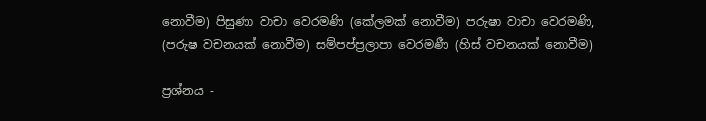නොවීම) පිසුණා වාචා වෙරමණි (කේලමක් නොවීම) පරුෂා වාචා වෙරමණි, (පරුෂ වචනයක් නොවීම) සම්පප්ප්‍රලාපා වෙරමණී (හිස් වචනයක් නොවීම)

ප්‍රශ්නය -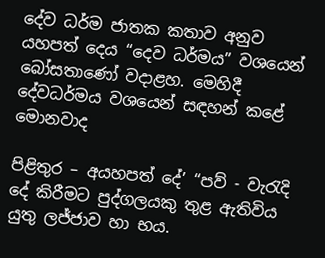දේව ධර්ම ජාතක කතාව අනුව යහපත් දෙය “දෙව ධර්මය” වශයෙන් බෝසතාණෝ වදාළහ. මෙහිදී දේවධර්මය වශයෙන් සඳහන් කළේ මොනවාද

පිළිතුර – අයහපත් දේ’ “පව් - වැරැදි දේ කිරීමට පුද්ගලයකු තුළ ඇතිවිය යුතු ලජ්ජාව හා භය.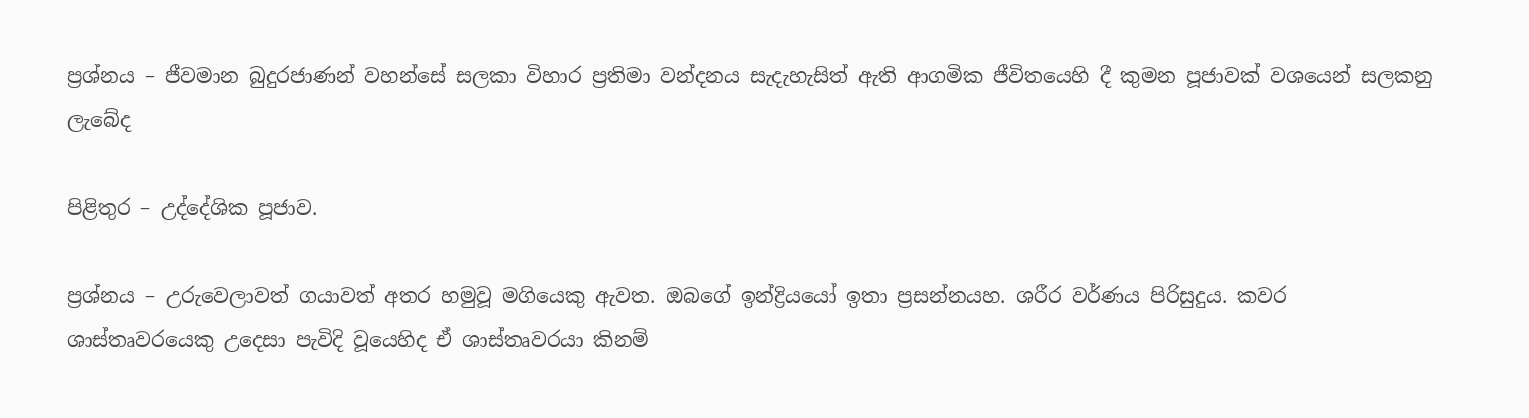ප්‍රශ්නය – ජීවමාන බුදුරජාණන් වහන්සේ සලකා විහාර ප්‍රතිමා වන්දනය සැදැහැසිත් ඇති ආගමික ජීවිතයෙහි දී කුමන පූජාවක් වශයෙන් සලකනු ලැබේද

පිළිතුර – උද්දේශික පූජාව.

ප්‍රශ්නය – උරුවෙලාවත් ගයාවත් අතර හමුවූ මගියෙකු ඇවත. ඔබගේ ඉන්ද්‍රියයෝ ඉතා ප්‍රසන්නයහ. ශරීර වර්ණය පිරිසුදුය. කවර ශාස්තෘවරයෙකු උදෙසා පැවිදි වූයෙහිද ඒ ශාස්තෘවරයා කිනම්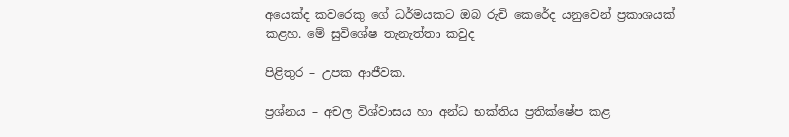අයෙක්ද කවරෙකු ගේ ධර්මයකට ඔබ රුචි කෙරේද යනුවෙන් ප්‍රකාශයක් කළහ. මේ සුවිශේෂ තැනැත්තා කවුද

පිළිතුර – උපක ආජීවක.

ප්‍රශ්නය – අචල විශ්වාසය හා අන්ධ භක්තිය ප්‍රතික්ෂේප කළ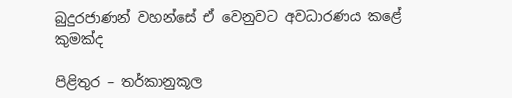බුදුරජාණන් වහන්සේ ඒ වෙනුවට අවධාරණය කළේ කුමක්ද

පිළිතුර – තර්කානුකූල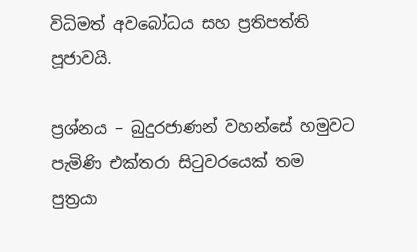විධිමත් අවබෝධය සහ ප්‍රතිපත්ති පූජාවයි.

ප්‍රශ්නය – බුදුරජාණන් වහන්සේ හමුවට පැමිණි එක්තරා සිටුවරයෙක් තම පුත්‍රයා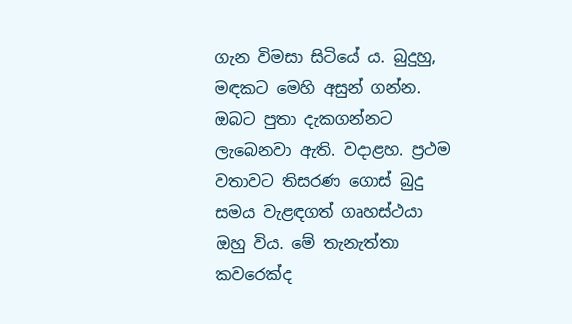ගැන විමසා සිටියේ ය. බුදුහු, මඳකට මෙහි අසුන් ගන්න. ඔබට පුතා දැකගන්නට ලැබෙනවා ඇති. වදාළහ. ප්‍රථම වතාවට තිසරණ ගොස් බුදු සමය වැළඳගත් ගෘහස්ථයා ඔහු විය. මේ තැනැත්තා කවරෙක්ද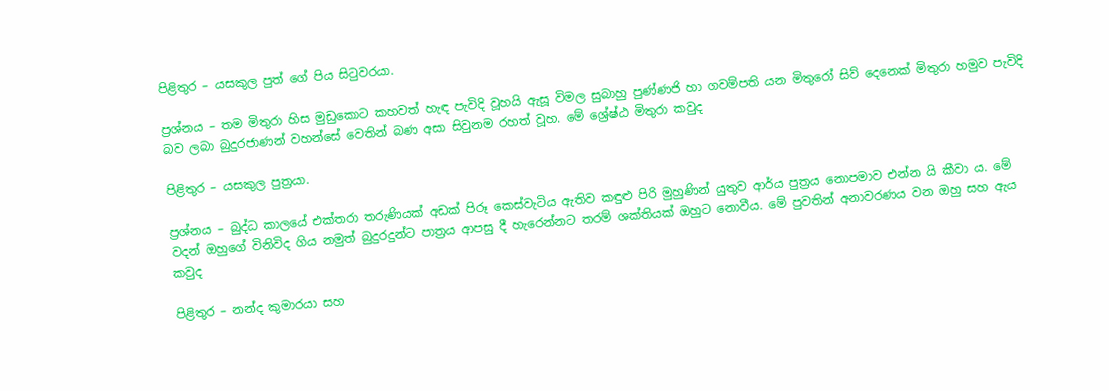පිළිතුර – යසකුල පුත් ගේ පිය සිටුවරයා.

ප්‍රශ්නය – තම මිතුරා හිස මුඩුකොට කහවත් හැඳ පැවිදි වූහයි ඇසූ විමල සුබාහු පුණ්ණජි හා ගවම්පති යන මිතුරෝ සිව් දෙනෙක් මිතුරා හමුව පැවිදි බව ලබා බුදුරජාණන් වහන්සේ වෙතින් බණ අසා සිවුනම රහත් වූහ. මේ ශ්‍රේෂ්ඨ මිතුරා කවුද

පිළිතුර – යසකුල පුත්‍රයා.

ප්‍රශ්නය – බුද්ධ කාලයේ එක්තරා තරුණියක් අඩක් පිරූ කෙස්වැටිය ඇතිව කඳුළු පිරි මුහුණින් යුතුව ආර්ය පුත්‍රය නොපමාව එන්න යි කීවා ය. මේ වදන් ඔහුගේ විනිවිද ගිය නමුත් බුදුරදුන්ට පාත්‍රය ආපසු දී හැරෙන්නට තරම් ශක්තියක් ඔහුට නොවීය. මේ පුවතින් අනාවරණය වන ඔහු සහ ඇය කවුද

පිළිතුර – නන්ද කුමාරයා සහ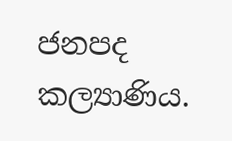ජනපද කල්‍යාණිය.